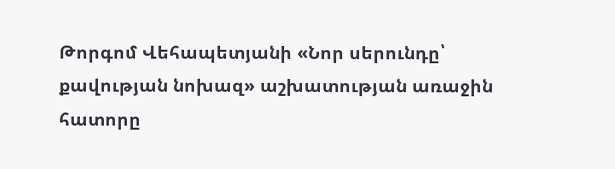Թորգոմ Վեհապետյանի «Նոր սերունդը՝ քավության նոխազ» աշխատության առաջին հատորը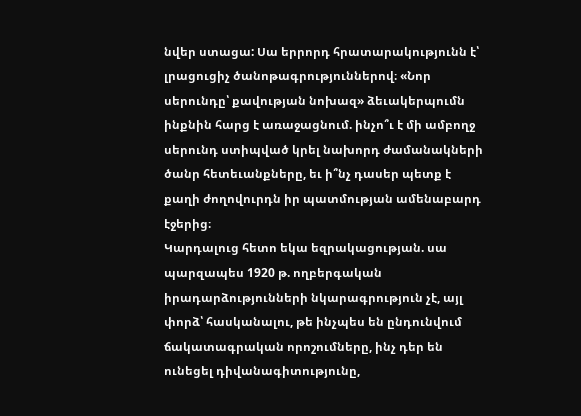նվեր ստացա: Սա երրորդ հրատարակությունն է՝ լրացուցիչ ծանոթագրություններով։ «Նոր սերունդը՝ քավության նոխազ» ձեւակերպումն ինքնին հարց է առաջացնում. ինչո՞ւ է մի ամբողջ սերունդ ստիպված կրել նախորդ ժամանակների ծանր հետեւանքները, եւ ի՞նչ դասեր պետք է քաղի ժողովուրդն իր պատմության ամենաբարդ էջերից։
Կարդալուց հետո եկա եզրակացության. սա պարզապես 1920 թ. ողբերգական իրադարձությունների նկարագրություն չէ, այլ փորձ՝ հասկանալու, թե ինչպես են ընդունվում ճակատագրական որոշումները, ինչ դեր են ունեցել դիվանագիտությունը,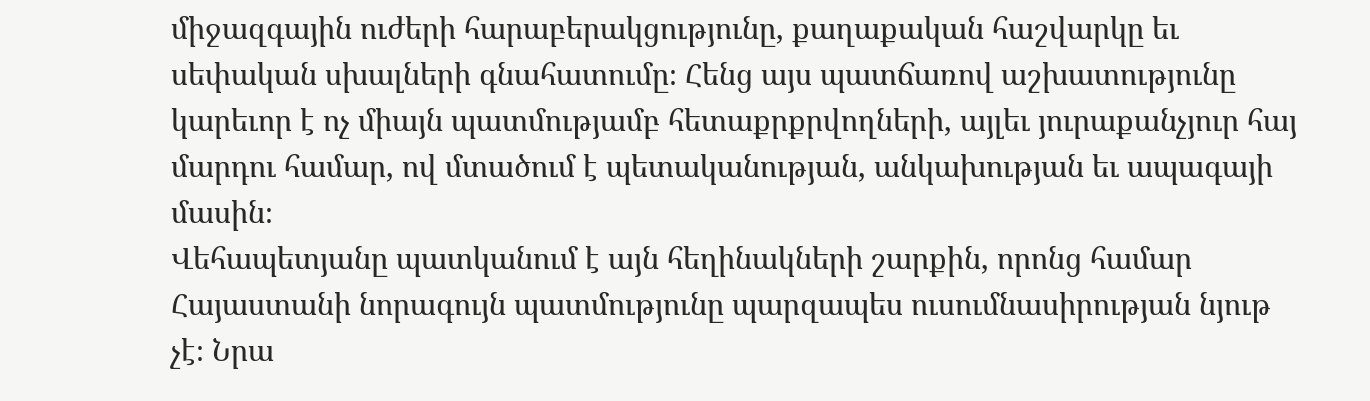միջազգային ուժերի հարաբերակցությունը, քաղաքական հաշվարկը եւ սեփական սխալների գնահատումը։ Հենց այս պատճառով աշխատությունը կարեւոր է ոչ միայն պատմությամբ հետաքրքրվողների, այլեւ յուրաքանչյուր հայ մարդու համար, ով մտածում է պետականության, անկախության եւ ապագայի մասին։
Վեհապետյանը պատկանում է այն հեղինակների շարքին, որոնց համար Հայաստանի նորագույն պատմությունը պարզապես ուսումնասիրության նյութ չէ։ Նրա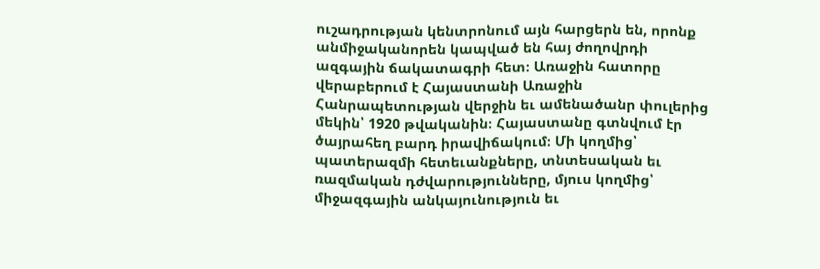ուշադրության կենտրոնում այն հարցերն են, որոնք անմիջականորեն կապված են հայ ժողովրդի ազգային ճակատագրի հետ։ Առաջին հատորը վերաբերում է Հայաստանի Առաջին Հանրապետության վերջին եւ ամենածանր փուլերից մեկին՝ 1920 թվականին։ Հայաստանը գտնվում էր ծայրահեղ բարդ իրավիճակում։ Մի կողմից՝ պատերազմի հետեւանքները, տնտեսական եւ ռազմական դժվարությունները, մյուս կողմից՝ միջազգային անկայունություն եւ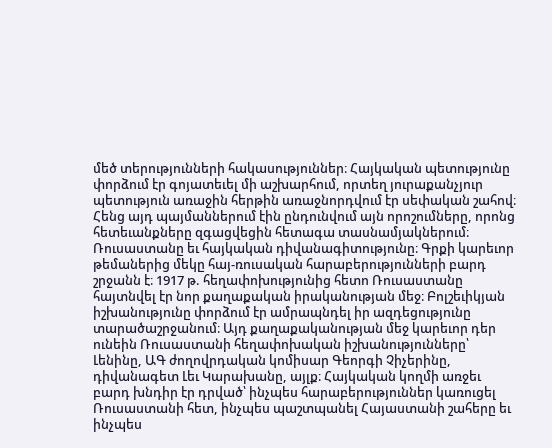մեծ տերությունների հակասություններ։ Հայկական պետությունը փորձում էր գոյատեւել մի աշխարհում, որտեղ յուրաքանչյուր պետություն առաջին հերթին առաջնորդվում էր սեփական շահով։ Հենց այդ պայմաններում էին ընդունվում այն որոշումները, որոնց հետեւանքները զգացվեցին հետագա տասնամյակներում։
Ռուսաստանը եւ հայկական դիվանագիտությունը։ Գրքի կարեւոր թեմաներից մեկը հայ-ռուսական հարաբերությունների բարդ շրջանն է։ 1917 թ. հեղափոխությունից հետո Ռուսաստանը հայտնվել էր նոր քաղաքական իրականության մեջ։ Բոլշեւիկյան իշխանությունը փորձում էր ամրապնդել իր ազդեցությունը տարածաշրջանում։ Այդ քաղաքականության մեջ կարեւոր դեր ունեին Ռուսաստանի հեղափոխական իշխանությունները՝ Լենինը, ԱԳ ժողովրդական կոմիսար Գեորգի Չիչերինը, դիվանագետ Լեւ Կարախանը, այլք։ Հայկական կողմի առջեւ բարդ խնդիր էր դրված՝ ինչպես հարաբերություններ կառուցել Ռուսաստանի հետ, ինչպես պաշտպանել Հայաստանի շահերը եւ ինչպես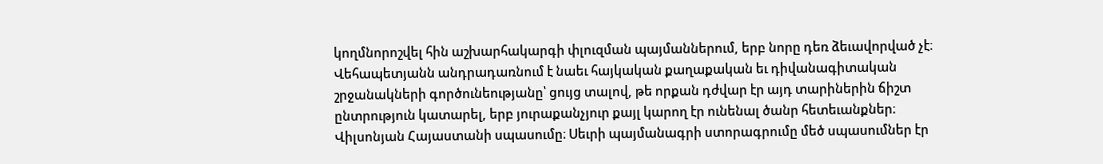կողմնորոշվել հին աշխարհակարգի փլուզման պայմաններում, երբ նորը դեռ ձեւավորված չէ։ Վեհապետյանն անդրադառնում է նաեւ հայկական քաղաքական եւ դիվանագիտական շրջանակների գործունեությանը՝ ցույց տալով, թե որքան դժվար էր այդ տարիներին ճիշտ ընտրություն կատարել, երբ յուրաքանչյուր քայլ կարող էր ունենալ ծանր հետեւանքներ։
Վիլսոնյան Հայաստանի սպասումը։ Սեւրի պայմանագրի ստորագրումը մեծ սպասումներ էր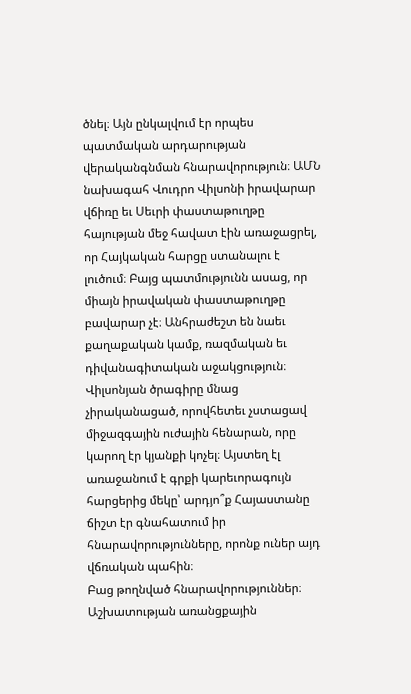ծնել։ Այն ընկալվում էր որպես պատմական արդարության վերականգնման հնարավորություն։ ԱՄՆ նախագահ Վուդրո Վիլսոնի իրավարար վճիռը եւ Սեւրի փաստաթուղթը հայության մեջ հավատ էին առաջացրել, որ Հայկական հարցը ստանալու է լուծում։ Բայց պատմությունն ասաց, որ միայն իրավական փաստաթուղթը բավարար չէ։ Անհրաժեշտ են նաեւ քաղաքական կամք, ռազմական եւ դիվանագիտական աջակցություն։ Վիլսոնյան ծրագիրը մնաց չիրականացած, որովհետեւ չստացավ միջազգային ուժային հենարան, որը կարող էր կյանքի կոչել։ Այստեղ էլ առաջանում է գրքի կարեւորագույն հարցերից մեկը՝ արդյո՞ք Հայաստանը ճիշտ էր գնահատում իր հնարավորությունները, որոնք ուներ այդ վճռական պահին։
Բաց թողնված հնարավորություններ։ Աշխատության առանցքային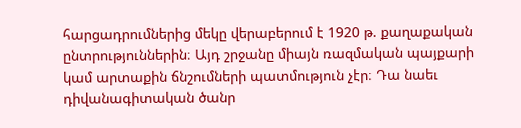հարցադրումներից մեկը վերաբերում է 1920 թ. քաղաքական ընտրություններին։ Այդ շրջանը միայն ռազմական պայքարի կամ արտաքին ճնշումների պատմություն չէր։ Դա նաեւ դիվանագիտական ծանր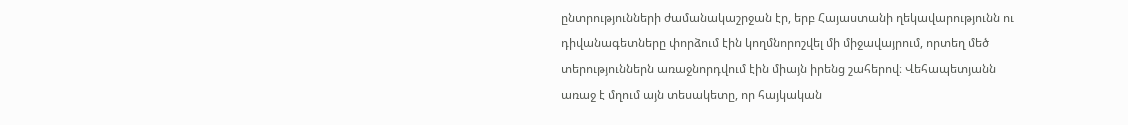ընտրությունների ժամանակաշրջան էր, երբ Հայաստանի ղեկավարությունն ու դիվանագետները փորձում էին կողմնորոշվել մի միջավայրում, որտեղ մեծ տերություններն առաջնորդվում էին միայն իրենց շահերով։ Վեհապետյանն առաջ է մղում այն տեսակետը, որ հայկական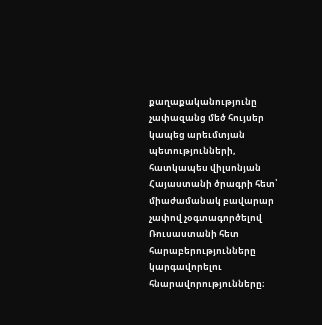քաղաքականությունը չափազանց մեծ հույսեր կապեց արեւմտյան պետությունների, հատկապես վիլսոնյան Հայաստանի ծրագրի հետ՝ միաժամանակ բավարար չափով չօգտագործելով Ռուսաստանի հետ հարաբերությունները կարգավորելու հնարավորությունները։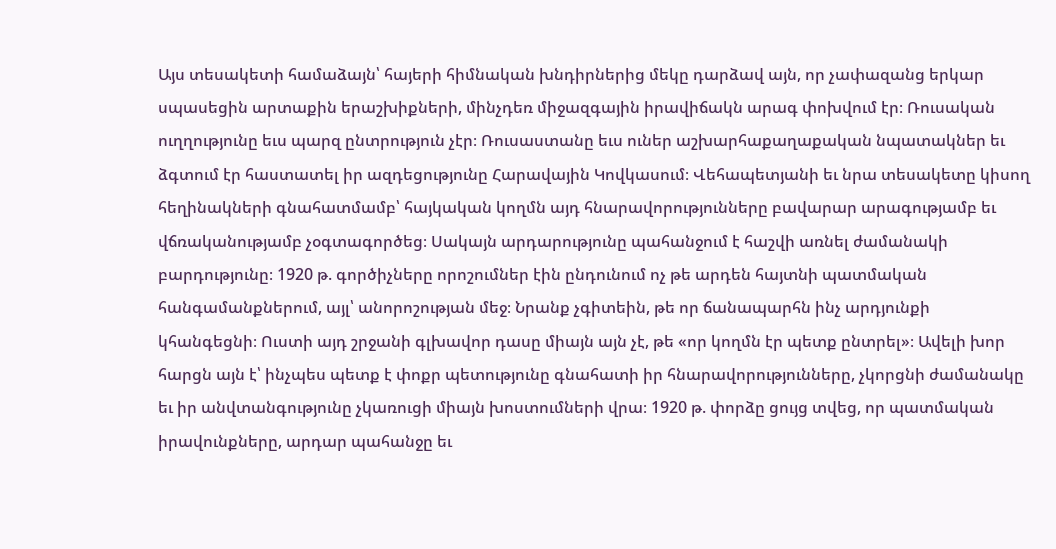Այս տեսակետի համաձայն՝ հայերի հիմնական խնդիրներից մեկը դարձավ այն, որ չափազանց երկար սպասեցին արտաքին երաշխիքների, մինչդեռ միջազգային իրավիճակն արագ փոխվում էր։ Ռուսական ուղղությունը եւս պարզ ընտրություն չէր։ Ռուսաստանը եւս ուներ աշխարհաքաղաքական նպատակներ եւ ձգտում էր հաստատել իր ազդեցությունը Հարավային Կովկասում։ Վեհապետյանի եւ նրա տեսակետը կիսող հեղինակների գնահատմամբ՝ հայկական կողմն այդ հնարավորությունները բավարար արագությամբ եւ վճռականությամբ չօգտագործեց։ Սակայն արդարությունը պահանջում է հաշվի առնել ժամանակի բարդությունը։ 1920 թ. գործիչները որոշումներ էին ընդունում ոչ թե արդեն հայտնի պատմական հանգամանքներում, այլ՝ անորոշության մեջ։ Նրանք չգիտեին, թե որ ճանապարհն ինչ արդյունքի կհանգեցնի։ Ուստի այդ շրջանի գլխավոր դասը միայն այն չէ, թե «որ կողմն էր պետք ընտրել»։ Ավելի խոր հարցն այն է՝ ինչպես պետք է փոքր պետությունը գնահատի իր հնարավորությունները, չկորցնի ժամանակը եւ իր անվտանգությունը չկառուցի միայն խոստումների վրա։ 1920 թ. փորձը ցույց տվեց, որ պատմական իրավունքները, արդար պահանջը եւ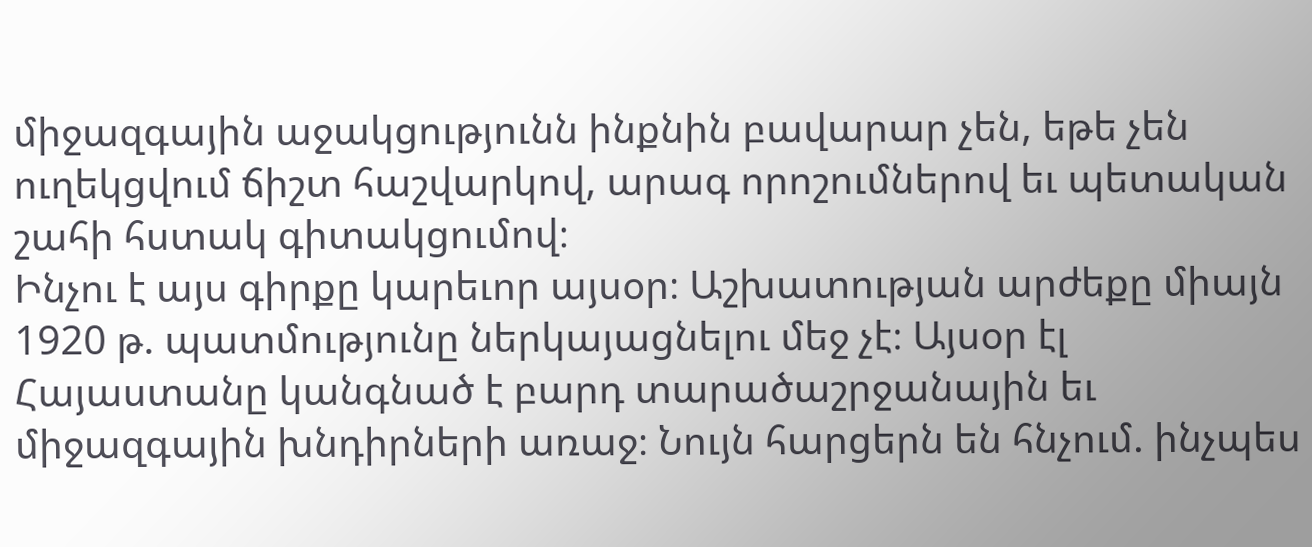միջազգային աջակցությունն ինքնին բավարար չեն, եթե չեն ուղեկցվում ճիշտ հաշվարկով, արագ որոշումներով եւ պետական շահի հստակ գիտակցումով։
Ինչու է այս գիրքը կարեւոր այսօր։ Աշխատության արժեքը միայն 1920 թ. պատմությունը ներկայացնելու մեջ չէ։ Այսօր էլ Հայաստանը կանգնած է բարդ տարածաշրջանային եւ միջազգային խնդիրների առաջ։ Նույն հարցերն են հնչում. ինչպես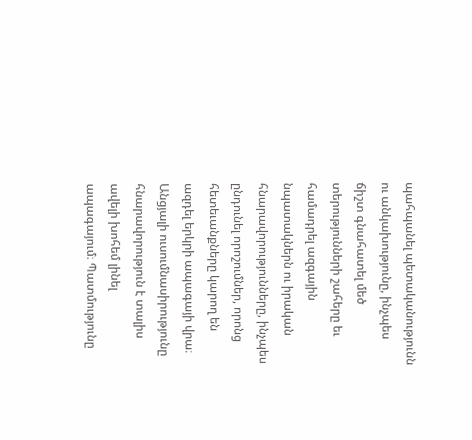պահպանել պետականությունն ու անկախությունը, ինչպես ճիշտ գնահատել մեծ տերությունների շահերը եւ համադրել ազգային նպատակներն ու իրական հնարավորությունները, ինչպես ընդունել որոշումներ, որոնց հետեւանքները կարող են ազդել երկրի ապագայի վրա։ Անցյալի ուսումնասիրությունը հնարավորություն է տալիս ավելի խոհեմ լինել ապագայում։ Պատմությունը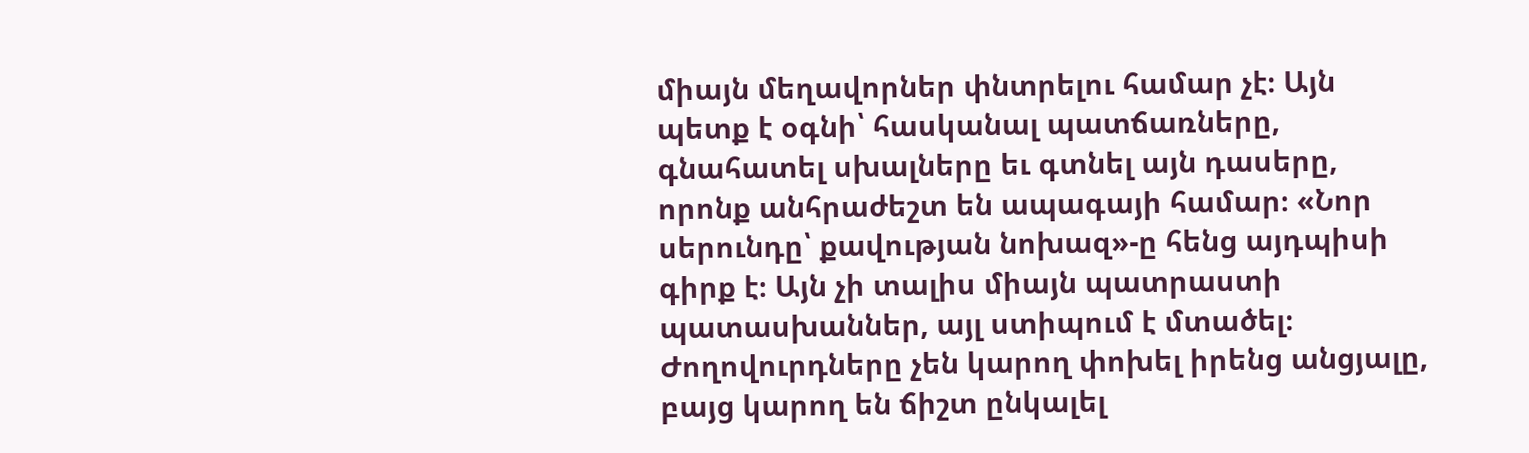միայն մեղավորներ փնտրելու համար չէ։ Այն պետք է օգնի՝ հասկանալ պատճառները, գնահատել սխալները եւ գտնել այն դասերը, որոնք անհրաժեշտ են ապագայի համար։ «Նոր սերունդը՝ քավության նոխազ»-ը հենց այդպիսի գիրք է։ Այն չի տալիս միայն պատրաստի պատասխաններ, այլ ստիպում է մտածել։ Ժողովուրդները չեն կարող փոխել իրենց անցյալը, բայց կարող են ճիշտ ընկալել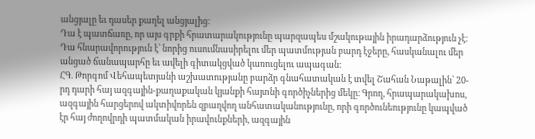անցյալը եւ դասեր քաղել անցյալից։
Դա է պատճառը, որ այս գրքի հրատարակությունը պարզապես մշակութային իրադարձություն չէ։ Դա հնարավորություն է՝ նորից ուսումնասիրելու մեր պատմության բարդ էջերը, հասկանալու մեր անցած ճանապարհը եւ ավելի գիտակցված կառուցելու ապագան։
ՀԳ. Թորգոմ Վեհապետյանի աշխատությանը բարձր գնահատական է տվել Շահան Նաթալին՝ 20-րդ դարի հայ ազգային-քաղաքական կյանքի հայտնի գործիչներից մեկը։ Գրող, հրապարակախոս, ազգային հարցերով ակտիվորեն զբաղվող անհատականությունը, որի գործունեությունը կապված էր հայ ժողովրդի պատմական իրավունքների, ազգային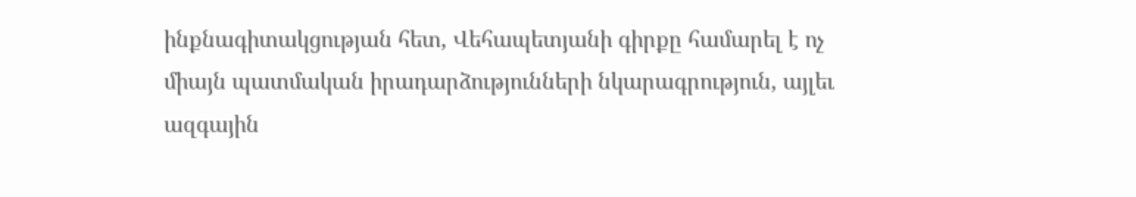ինքնագիտակցության հետ, Վեհապետյանի գիրքը համարել է ոչ միայն պատմական իրադարձությունների նկարագրություն, այլեւ ազգային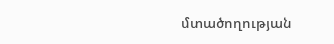մտածողության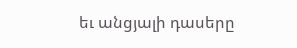եւ անցյալի դասերը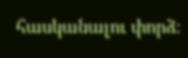հասկանալու փորձ։